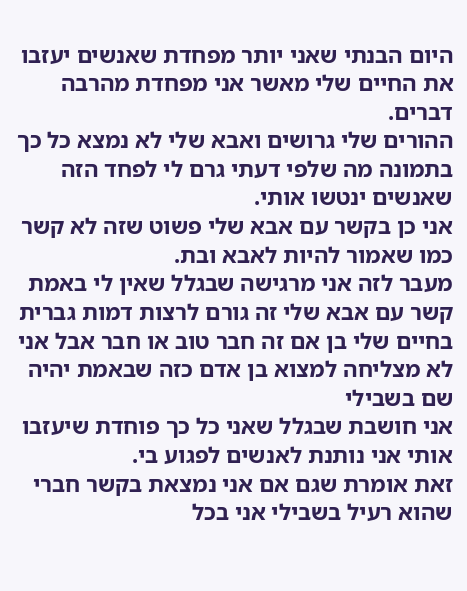היום הבנתי שאני יותר מפחדת שאנשים יעזבו את החיים שלי מאשר אני מפחדת מהרבה דברים.
ההורים שלי גרושים ואבא שלי לא נמצא כל כך בתמונה מה שלפי דעתי גרם לי לפחד הזה שאנשים ינטשו אותי.
אני כן בקשר עם אבא שלי פשוט שזה לא קשר כמו שאמור להיות לאבא ובת.
מעבר לזה אני מרגישה שבגלל שאין לי באמת קשר עם אבא שלי זה גורם לרצות דמות גברית בחיים שלי בן אם זה חבר טוב או חבר אבל אני לא מצליחה למצוא בן אדם כזה שבאמת יהיה שם בשבילי
אני חושבת שבגלל שאני כל כך פוחדת שיעזבו אותי אני נותנת לאנשים לפגוע בי.
זאת אומרת שגם אם אני נמצאת בקשר חברי שהוא רעיל בשבילי אני בכל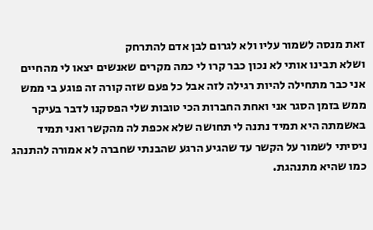זאת מנסה לשמור עליו ולא לגרום לבן אדם להתרחק
ושלא תבינו אותי לא נכון כבר קרו לי כמה מקרים שאנשים יצאו לי מהחיים אני כבר מתחילה להיות רגילה לזה אבל כל פעם שזה קורה זה פוגע בי ממש
ממש בזמן הסגר אני ואחת החברות הכי טובות שלי הפסקנו לדבר בעיקר באשמתה היא תמיד נתנה לי תחושה שלא אכפת לה מהקשר ואני תמיד ניסיתי לשמור על הקשר עד שהגיע הרגע שהבנתי שחברה לא אמורה להתנהג כמו שהיא מתנהגת.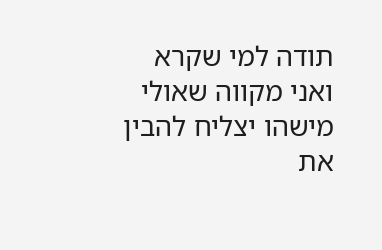תודה למי שקרא ואני מקווה שאולי מישהו יצליח להבין את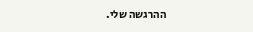ההרגשה שלי.